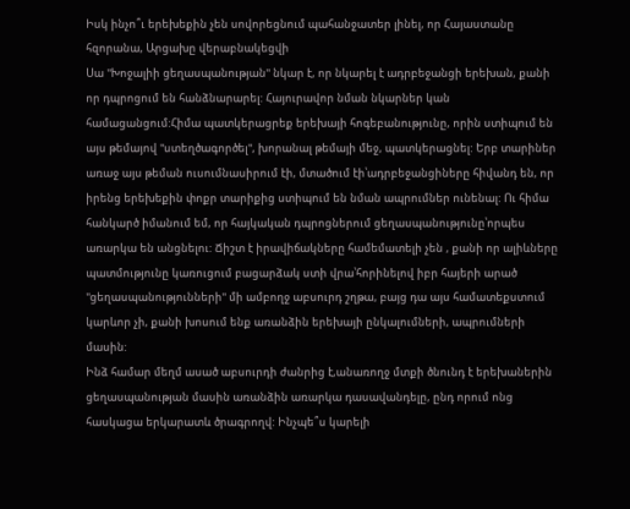Իսկ ինչո՞ւ երեխեքին չեն սովորեցնում պահանջատեր լինել, որ Հայաստանը հզորանա, Արցախը վերաբնակեցվի
Սա "Խոջալիի ցեղասպանության" նկար է, որ նկարել է ադրբեջանցի երեխան, քանի որ դպրոցում են հանձնարարել: Հայուրավոր նման նկարներ կան համացանցում:Հիմա պատկերացրեք երեխայի հոգեբանությունը, որին ստիպում են այս թեմայով "ստեղծագործել", խորանալ թեմայի մեջ, պատկերացնել: Երբ տարիներ առաջ այս թեման ուսումնասիրում էի, մտածում էի՝ադրբեջանցիները հիվանդ են, որ իրենց երեխեքին փոքր տարիքից ստիպում են նման ապրումներ ունենալ: Ու հիմա հանկարծ իմանում եմ, որ հայկական դպրոցներում ցեղասպանությունը՝որպես առարկա են անցնելու: Ճիշտ է իրավիճակները համեմատելի չեն , քանի որ ալիևները պատմությունը կառուցում բացարձակ ստի վրա՝հորինելով իբր հայերի արած "ցեղասպանությունների" մի ամբողջ աբսուրդ շղթա, բայց դա այս համատեքստում կարևոր չի, քանի խոսում ենք առանձին երեխայի ընկալումների, ապրումների մասին:
Ինձ համար մեղմ ասած աբսուրդի ժանրից է,անառողջ մտքի ծնունդ է երեխաներին ցեղասպանության մասին առանձին առարկա դասավանդելը, ընդ որում ոնց հասկացա երկարատև ծրագրողվ: Ինչպե՞ս կարելի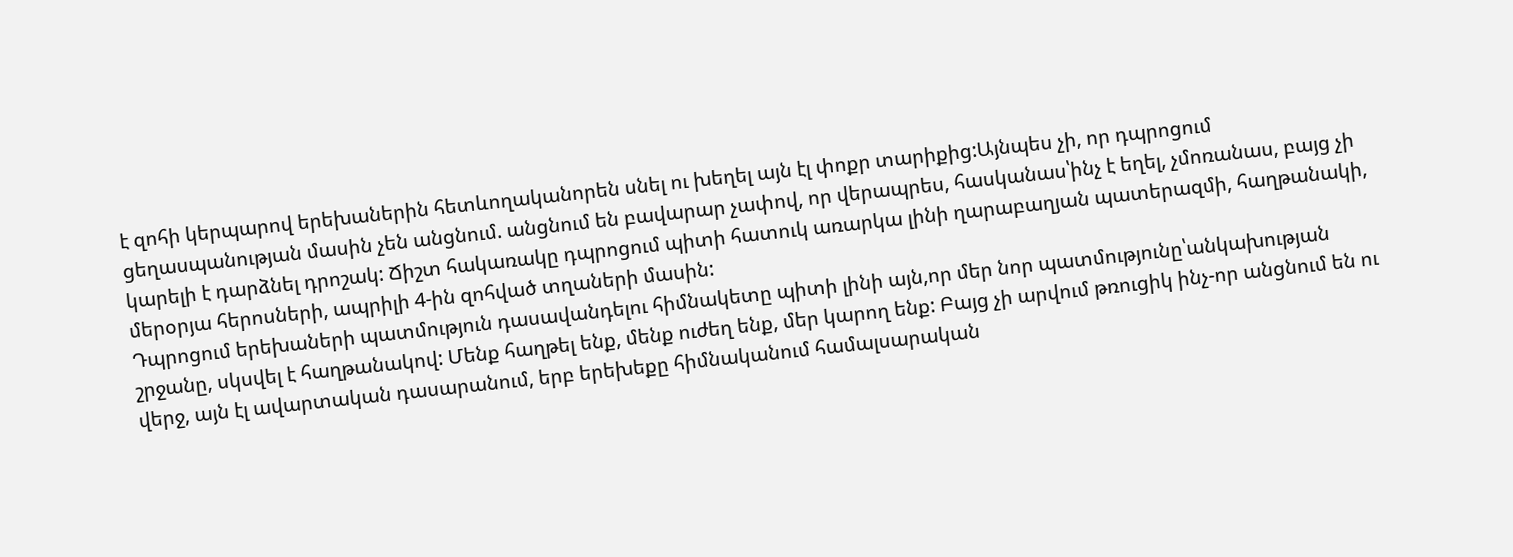է զոհի կերպարով երեխաներին հետևողականորեն սնել ու խեղել այն էլ փոքր տարիքից:Այնպես չի, որ դպրոցում ցեղասպանության մասին չեն անցնում. անցնում են բավարար չափով, որ վերապրես, հասկանաս՝ինչ է եղել, չմոռանաս, բայց չի կարելի է դարձնել դրոշակ: Ճիշտ հակառակը դպրոցում պիտի հատուկ առարկա լինի ղարաբաղյան պատերազմի, հաղթանակի, մերօրյա հերոսների, ապրիլի 4-ին զոհված տղաների մասին:
Դպրոցում երեխաների պատմություն դասավանդելու հիմնակետը պիտի լինի այն,որ մեր նոր պատմությունը՝անկախության շրջանը, սկսվել է հաղթանակով: Մենք հաղթել ենք, մենք ուժեղ ենք, մեր կարող ենք: Բայց չի արվում թռուցիկ ինչ-որ անցնում են ու վերջ, այն էլ ավարտական դասարանում, երբ երեխեքը հիմնականում համալսարական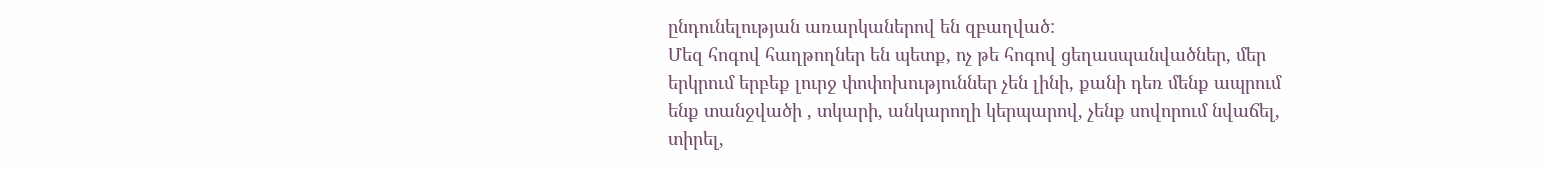ընդունելության առարկաներով են զբաղված:
Մեզ հոգով հաղթողներ են պետք, ոչ թե հոգով ցեղասպանվածներ, մեր երկրում երբեք լուրջ փոփոխություններ չեն լինի, քանի դեռ մենք ապրում ենք տանջվածի , տկարի, անկարողի կերպարով, չենք սովորում նվաճել, տիրել,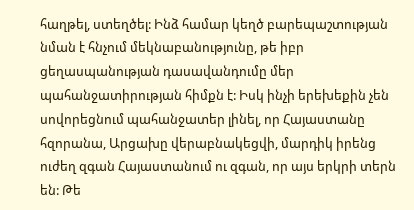հաղթել, ստեղծել: Ինձ համար կեղծ բարեպաշտության նման է հնչում մեկնաբանությունը, թե իբր ցեղասպանության դասավանդումը մեր պահանջատիրության հիմքն է: Իսկ ինչի երեխեքին չեն սովորեցնում պահանջատեր լինել, որ Հայաստանը հզորանա, Արցախը վերաբնակեցվի, մարդիկ իրենց ուժեղ զգան Հայաստանում ու զգան, որ այս երկրի տերն են: Թե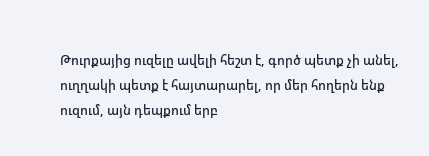Թուրքայից ուզելը ավելի հեշտ է, գործ պետք չի անել, ուղղակի պետք է հայտարարել, որ մեր հողերն ենք ուզում, այն դեպքում երբ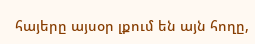հայերը այսօր լքում են այն հողը,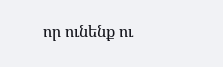որ ունենք ու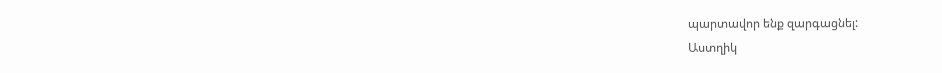պարտավոր ենք զարգացնել:
Աստղիկ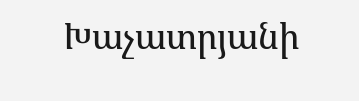Խաչատրյանի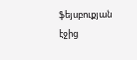ֆեյսբուքյան էջից